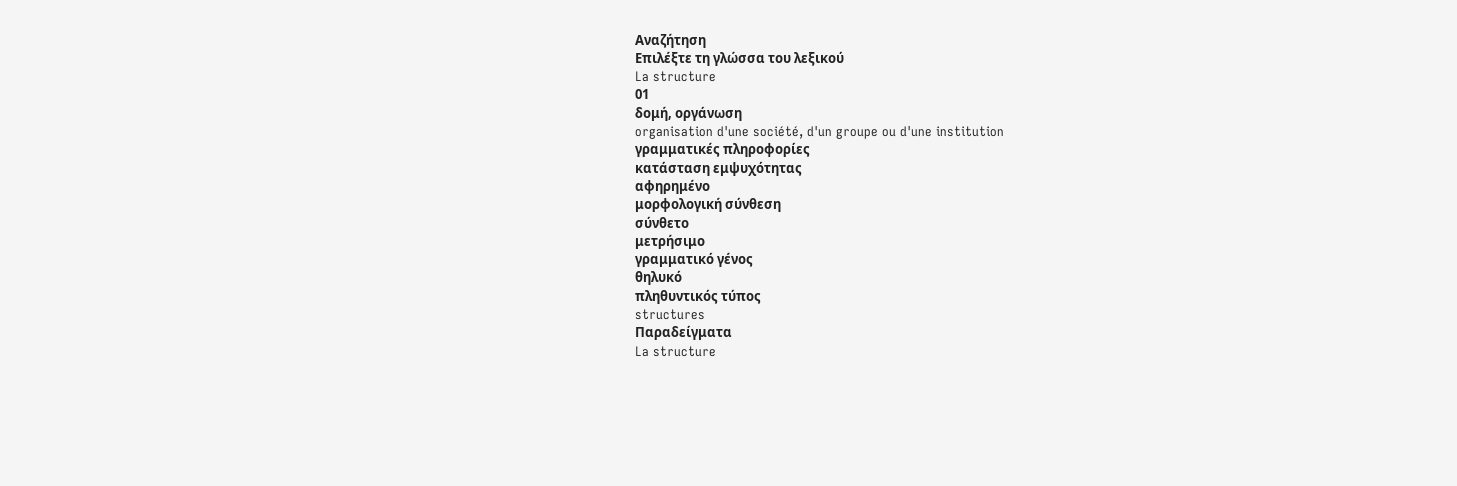Αναζήτηση
Επιλέξτε τη γλώσσα του λεξικού
La structure
01
δομή, οργάνωση
organisation d'une société, d'un groupe ou d'une institution
γραμματικές πληροφορίες
κατάσταση εμψυχότητας
αφηρημένο
μορφολογική σύνθεση
σύνθετο
μετρήσιμο
γραμματικό γένος
θηλυκό
πληθυντικός τύπος
structures
Παραδείγματα
La structure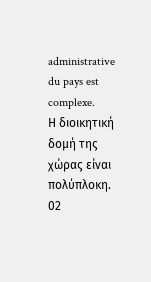administrative du pays est complexe.
Η διοικητική δομή της χώρας είναι πολύπλοκη.
02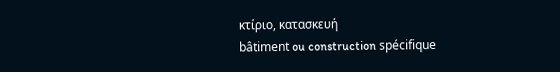κτίριο, κατασκευή
bâtiment ou construction spécifique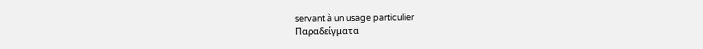servant à un usage particulier
Παραδείγματα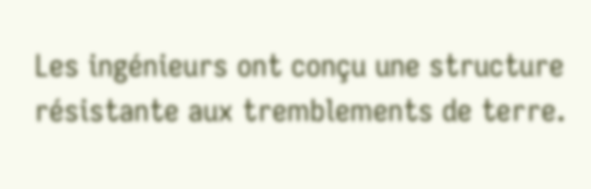Les ingénieurs ont conçu une structure résistante aux tremblements de terre.